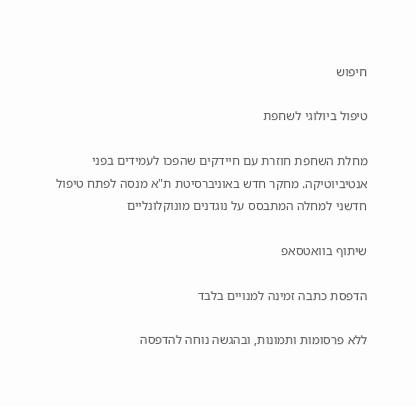חיפוש

טיפול ביולוגי לשחפת

מחלת השחפת חוזרת עם חיידקים שהפכו לעמידים בפני אנטיביוטיקה. מחקר חדש באוניברסיטת ת"א מנסה לפתח טיפול חדשני למחלה המתבסס על נוגדנים מונוקלונליים

שיתוף בוואטסאפ

הדפסת כתבה זמינה למנויים בלבד

ללא פרסומות ותמונות, ובהגשה נוחה להדפסה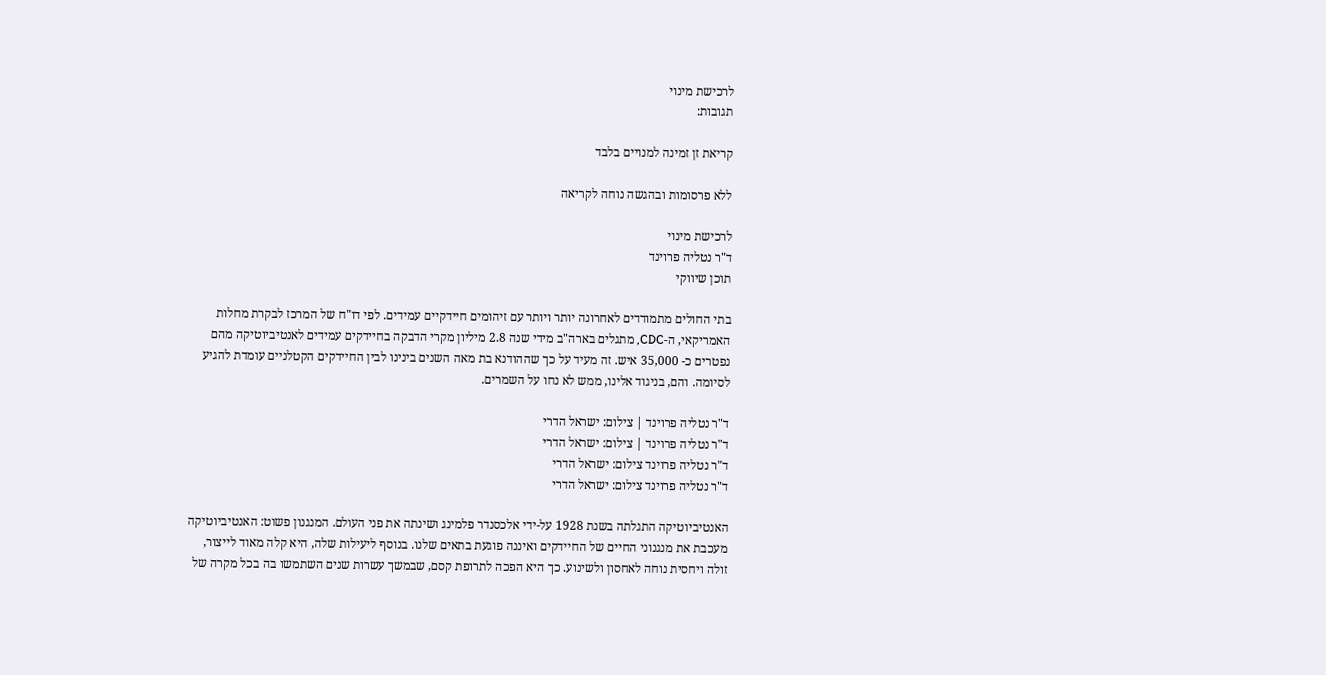לרכישת מינוי
תגובות:

קריאת זן זמינה למנויים בלבד

ללא פרסומות ובהגשה נוחה לקריאה

לרכישת מינוי
ד"ר נטליה פרוינד
תוכן שיווקי

בתי החולים מתמודדים לאחרונה יותר ויותר עם זיהומים חיידקיים עמידים. לפי דו"ח של המרכז לבקרת מחלות האמריקאי, ה-CDC, מתגלים בארה"ב מידי שנה 2.8 מיליון מקרי הדבקה בחיידקים עמידים לאנטיביוטיקה מהם נפטרים כ- 35,000 איש. זה מעיד על כך שההודנא בת מאה השנים בינינו לבין החיידקים הקטלניים עומדת להגיע לסיומה. והם, בניגוד אלינו, ממש לא נחו על השמרים.

ד"ר נטליה פרוינד | צילום: ישראל הדרי
ד"ר נטליה פרוינד | צילום: ישראל הדרי
ד"ר נטליה פרוינד צילום: ישראל הדרי
ד"ר נטליה פרוינד צילום: ישראל הדרי

האנטיביוטיקה התגלתה בשנת 1928 על-ידי אלכסנדר פלמינג ושינתה את פני העולם. המנגנון פשוט: האנטיביוטיקה מעכבת את מנגנוני החיים של החיידקים ואיננה פוגעת בתאים שלנו. בנוסף ליעילות שלה, היא קלה מאוד לייצור, זולה ויחסית נוחה לאחסון ולשינוע. כך היא הפכה לתרופת קסם, שבמשך עשרות שנים השתמשו בה בכל מקרה של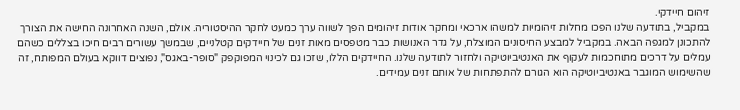זיהום חיידקי.
במקביל, בתודעה שלנו הפכו מחלות זיהומיות למשהו ארכאי ומחקר אודות זיהומים הפך לשווה ערך כמעט לחקר ההיסטוריה. אולם, השנה האחרונה החישה את הצורך להתכונן למגפה הבאה. במקביל למבצע החיסונים המוצלח, על גדר האנושות כבר מטפסים מאות זנים של חיידקים קטלניים, שבמשך עשורים רבים חיכו בצללים כשהם עמלים על דרכים מתוחכמות לעקוף את האנטיביוטיקה ולחזור לתודעה שלנו. החיידקים הללו, שזכו גם לכינוי המפוקפק "סופר-באגס", נפוצים דווקא בעולם המפותח, זה שהשימוש המוגבר באנטיביוטיקה הוא הגורם להתפתחות של אותם זנים עמידים.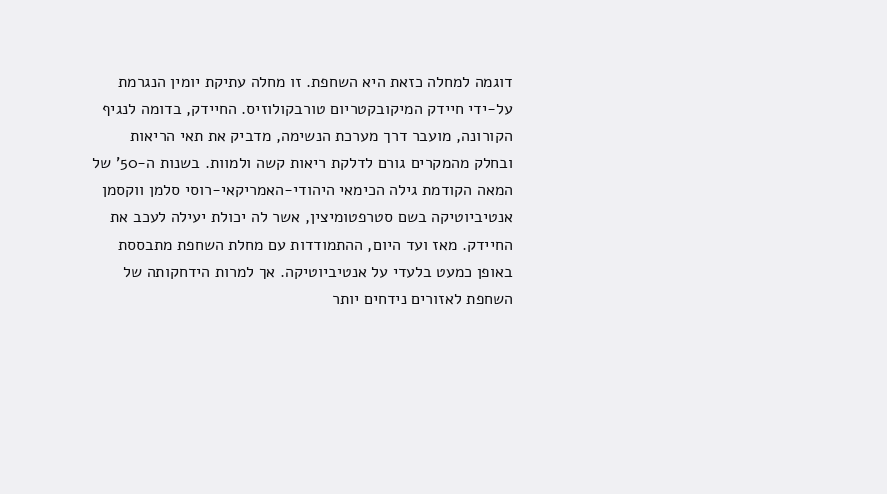דוגמה למחלה כזאת היא השחפת. זו מחלה עתיקת יומין הנגרמת על-ידי חיידק המיקובקטריום טורבקולוזיס. החיידק, בדומה לנגיף הקורונה, מועבר דרך מערכת הנשימה, מדביק את תאי הריאות ובחלק מהמקרים גורם לדלקת ריאות קשה ולמוות. בשנות ה-50' של המאה הקודמת גילה הכימאי היהודי-האמריקאי-רוסי סלמן ווקסמן אנטיביוטיקה בשם סטרפטומיצין, אשר לה יכולת יעילה לעכב את החיידק. מאז ועד היום, ההתמודדות עם מחלת השחפת מתבססת באופן כמעט בלעדי על אנטיביוטיקה. אך למרות הידחקותה של השחפת לאזורים נידחים יותר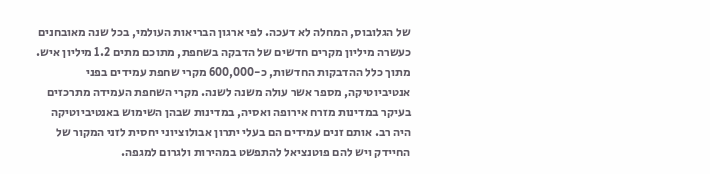של הגלובוס, המחלה לא דעכה. לפי ארגון הבריאות העולמי, בכל שנה מאובחנים כעשרה מיליון מקרים חדשים של הדבקה בשחפת, מתוכם מתים 1.2 מיליון איש. מתוך כלל ההדבקות החדשות, כ-600,000 מקרי שחפת עמידים בפני אנטיביוטיקה, מספר אשר עולה משנה לשנה. מקרי השחפת העמידה מתרכזים בעיקר במדינות מזרח אירופה ואסיה, במדינות שבהן השימוש באנטיביוטיקה היה רב. אותם זנים עמידים הם בעלי יתרון אבולוציוני יחסית לזני המקור של החיידק ויש להם פוטנציאל להתפשט במהירות ולגרום למגפה.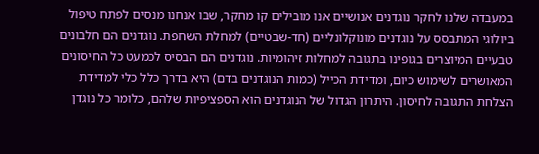במעבדה שלנו לחקר נוגדנים אנושיים אנו מובילים קו מחקר, שבו אנחנו מנסים לפתח טיפול ביולוגי המתבסס על נוגדנים מונוקלונליים (חד-שבטיים) למחלת השחפת. נוגדנים הם חלבונים טבעיים המיוצרים בגופינו בתגובה למחלות זיהומיות. נוגדנים הם הבסיס לכמעט כל החיסונים המאושרים לשימוש כיום, ומדידת הכייל (כמות הנוגדנים בדם) היא בדרך כלל כלי למדידת הצלחת התגובה לחיסון. היתרון הגדול של הנוגדנים הוא הספציפיות שלהם, כלומר כל נוגדן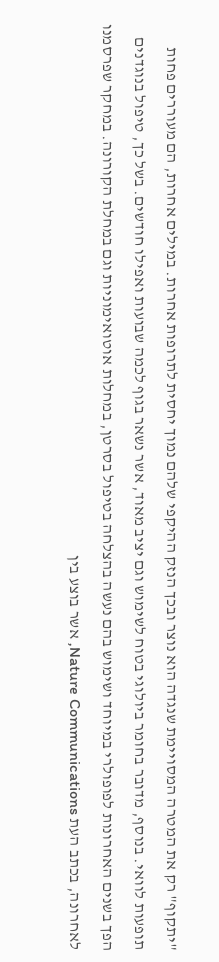"יתקוף" רק את המטרה המסויימת שנגדה הוא נוצר ובכך הנזק ההיקפי שלהם נמוך יחסית לתרופות אחרות. במילים אחרות, הם מעוררים פחות תופעות לוואי. בנוסף, מדובר בחומר ביולוגי בטוח לשימוש וגם יציב מאוד, אשר נשאר בגוף לכמה שבועות ואפילו חודשים. בשל כך, טיפול בנוגדנים הפך בשנים האחרונות לפופולרי במיוחד ושימוש בהם נעשה בהצלחה בטיפול בסרטן, במחלות אוטואימוניות וגם במחלת הקורונה. במחקר שפרסמנו לאחרונה, בכתב העת Nature Communications, אשר בוצע בין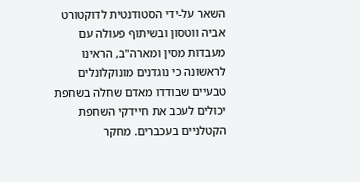השאר על-ידי הסטודנטית לדוקטורט אביה ווטסון ובשיתוף פעולה עם מעבדות מסין ומארה"ב, הראינו לראשונה כי נוגדנים מונוקלונלים טבעיים שבודדו מאדם שחלה בשחפת יכולים לעכב את חיידקי השחפת הקטלניים בעכברים. מחקר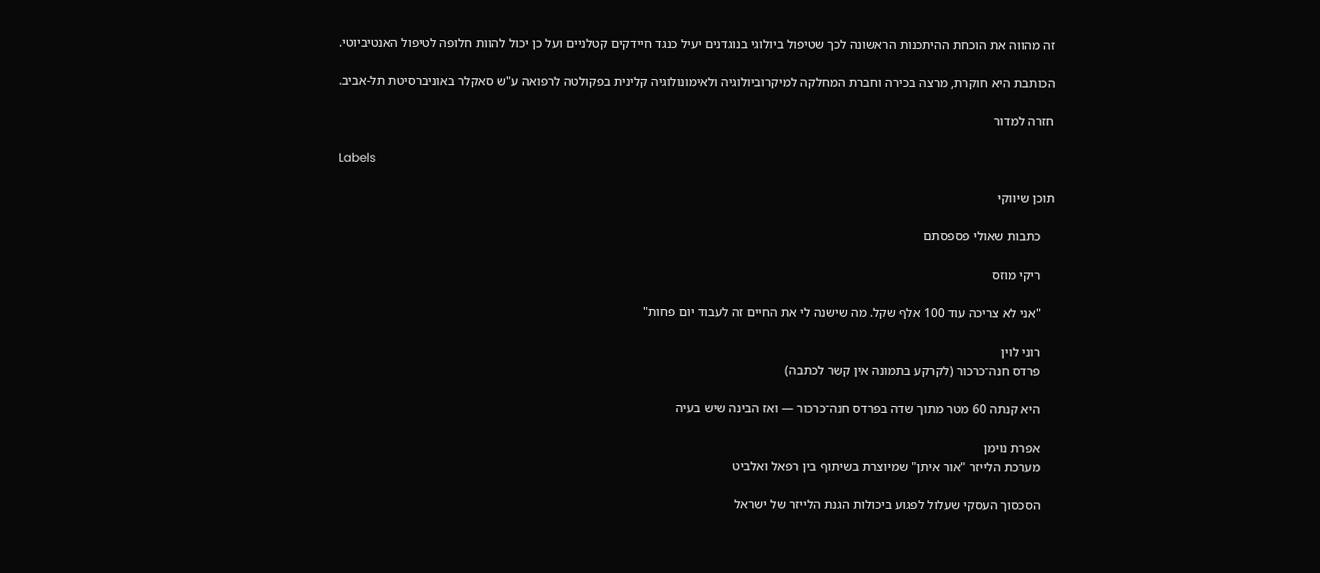זה מהווה את הוכחת ההיתכנות הראשונה לכך שטיפול ביולוגי בנוגדנים יעיל כנגד חיידקים קטלניים ועל כן יכול להוות חלופה לטיפול האנטיביוטי.

הכותבת היא חוקרת, מרצה בכירה וחברת המחלקה למיקרוביולוגיה ולאימונולוגיה קלינית בפקולטה לרפואה ע"ש סאקלר באוניברסיטת תל-אביב.

חזרה למדור

Labels

תוכן שיווקי

    כתבות שאולי פספסתם

    ריקי מוזס

    "אני לא צריכה עוד 100 אלף שקל. מה שישנה לי את החיים זה לעבוד יום פחות"

    רוני לוין
    פרדס חנה־כרכור (לקרקע בתמונה אין קשר לכתבה)

    היא קנתה 60 מטר מתוך שדה בפרדס חנה־כרכור — ואז הבינה שיש בעיה

    אפרת נוימן
    מערכת הלייזר "אור איתן" שמיוצרת בשיתוף בין רפאל ואלביט

    הסכסוך העסקי שעלול לפגוע ביכולות הגנת הלייזר של ישראל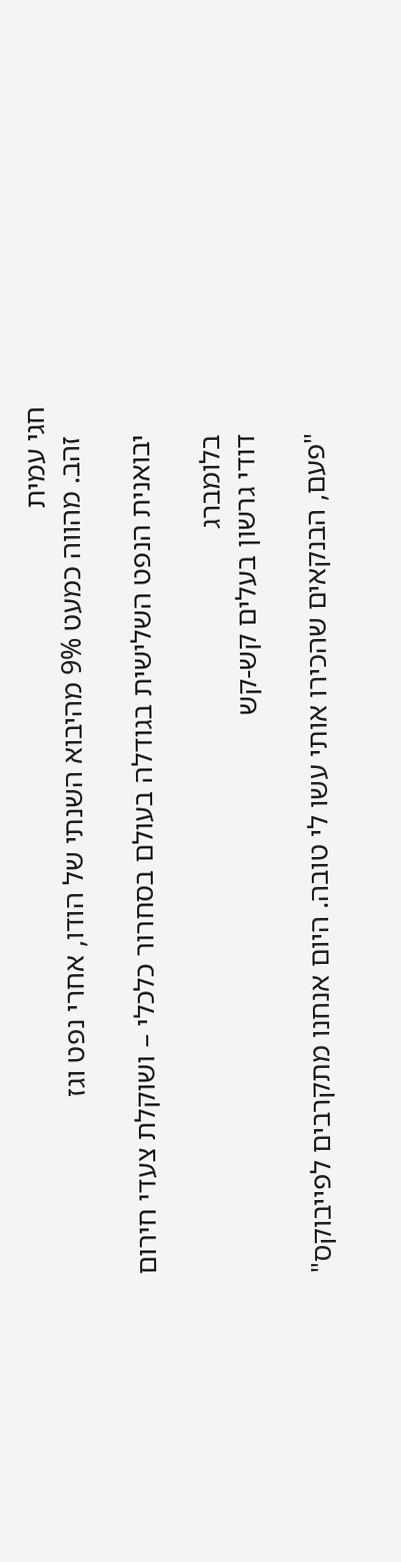חגי עמית
    זהב. מהווה כמעט 9% מהיבוא השנתי של הודו, אחרי נפט וגז

    יבואנית הנפט השלישית בגודלה בעולם בסחרור כלכלי – ושוקלת צעדי חירום

    בלומברג
    דודי גרשון בעלים קש-קש

    "פעם, הבנקאים שהכירו אותי עשו לי טובה. היום אנחנו מתקרבים לפייבוקס"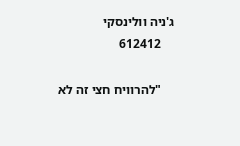ג'ניה וולינסקי
    612412

    "להרוויח חצי זה לא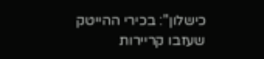כישלון": בכירי ההייטק שעזבו קריירות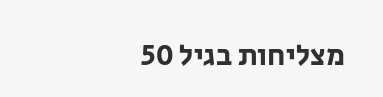מצליחות בגיל 50